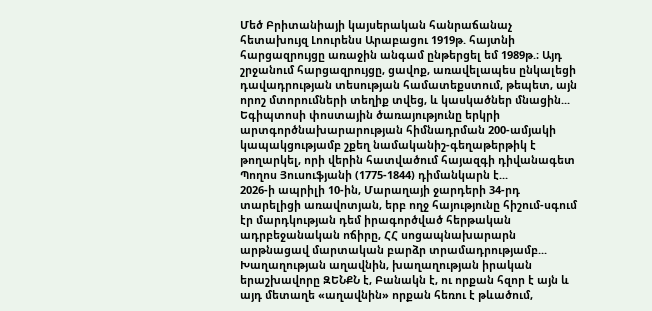Մեծ Բրիտանիայի կայսերական հանրաճանաչ հետախույզ Լոուրենս Արաբացու 1919թ. հայտնի հարցազրույցը առաջին անգամ ընթերցել եմ 1989թ.։ Այդ շրջանում հարցազրույցը, ցավոք, առավելապես ընկալեցի դավադրության տեսության համատեքստում, թեպետ, այն որոշ մտորումների տեղիք տվեց, և կասկածներ մնացին...
Եգիպտոսի փոստային ծառայությունը երկրի արտգործնախարարության հիմնադրման 200-ամյակի կապակցությամբ շքեղ նամականիշ-գեղաթերթիկ է թողարկել, որի վերին հատվածում հայազգի դիվանագետ Պողոս Յուսուֆյանի (1775-1844) դիմանկարն է...
2026-ի ապրիլի 10-ին, Մարաղայի ջարդերի 34-րդ տարելիցի առավոտյան, երբ ողջ հայությունը հիշում-սգում էր մարդկության դեմ իրագործված հերթական ադրբեջանական ոճիրը, ՀՀ սոցապնախարարն արթնացավ մարտական բարձր տրամադրությամբ...
Խաղաղության աղավնին, խաղաղության իրական երաշխավորը ԶԵՆՔՆ է, Բանակն է, ու որքան հզոր է այն և այդ մետաղե «աղավնին» որքան հեռու է թևածում,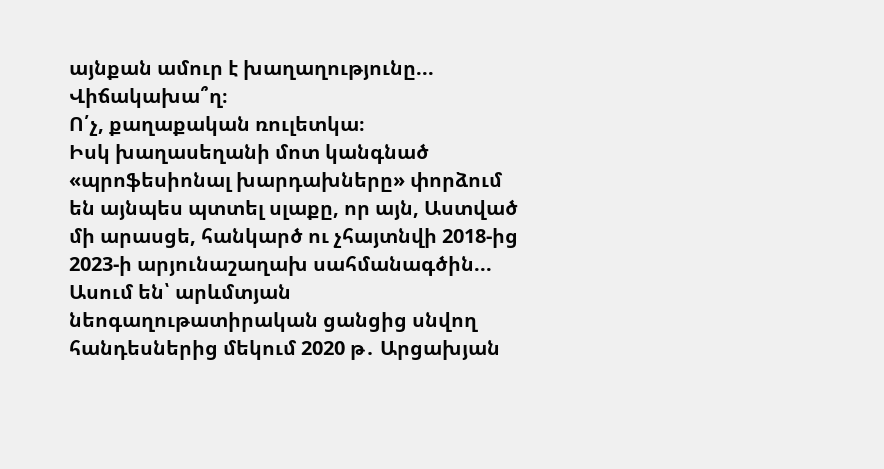այնքան ամուր է խաղաղությունը...
Վիճակախա՞ղ։
Ո՛չ, քաղաքական ռուլետկա։
Իսկ խաղասեղանի մոտ կանգնած «պրոֆեսիոնալ խարդախները» փորձում են այնպես պտտել սլաքը, որ այն, Աստված մի արասցե, հանկարծ ու չհայտնվի 2018-ից 2023-ի արյունաշաղախ սահմանագծին...
Ասում են՝ արևմտյան նեոգաղութատիրական ցանցից սնվող հանդեսներից մեկում 2020 թ․ Արցախյան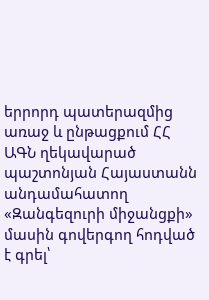երրորդ պատերազմից առաջ և ընթացքում ՀՀ ԱԳՆ ղեկավարած պաշտոնյան Հայաստանն անդամահատող «Զանգեզուրի միջանցքի» մասին գովերգող հոդված է գրել՝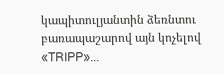կապիտուլյանտին ձեռնտու բառապաշարով այն կոչելով «TRIPP»...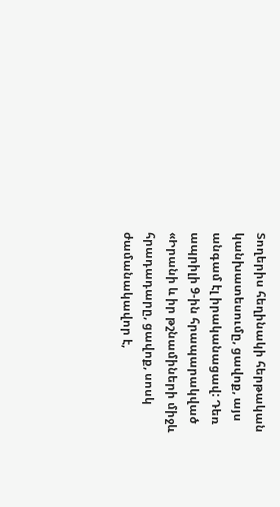Տողերիս հեղինակի հերթական կանխատեսումը, ցավոք, այս անգամ էլ իրականացավ: Դեռ ապրիլի 9-ին հրապարակված «Իրանի և իր թշնամիների միջև հրադադարը, ցավոք, սոսկ ժամանակավոր է,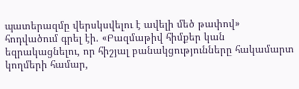պատերազմը վերսկսվելու է ավելի մեծ թափով» հոդվածում գրել էի. «Բազմաթիվ հիմքեր կան եզրակացնելու, որ հիշյալ բանակցությունները հակամարտ կողմերի համար,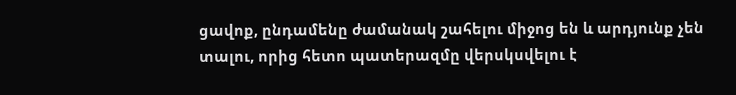ցավոք, ընդամենը ժամանակ շահելու միջոց են և արդյունք չեն տալու, որից հետո պատերազմը վերսկսվելու է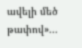ավելի մեծ թափով»...